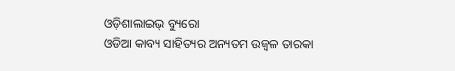ଓଡ଼ିଶାଲାଇଭ୍ ବ୍ୟୁରୋ
ଓଡିଆ କାବ୍ୟ ସାହିତ୍ୟର ଅନ୍ୟତମ ଉଜ୍ୱଳ ତାରକା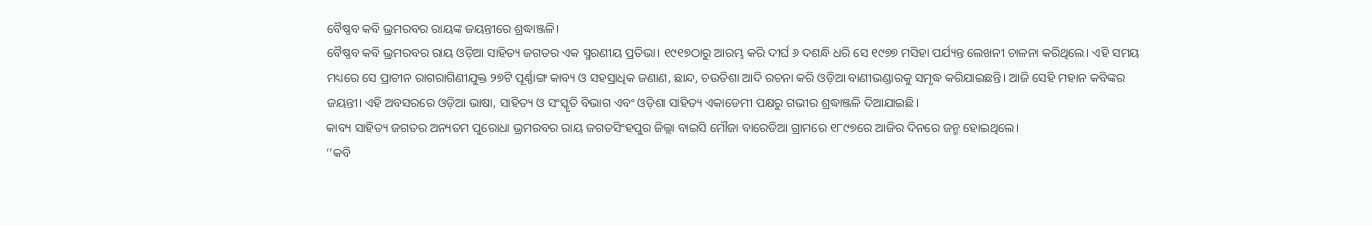ବୈଷ୍ଣବ କବି ଭ୍ରମରବର ରାୟଙ୍କ ଜୟନ୍ତୀରେ ଶ୍ରଦ୍ଧାଞ୍ଜଳି।
ବୈଷ୍ଣବ କବି ଭ୍ରମରବର ରାୟ ଓଡ଼ିଆ ସାହିତ୍ୟ ଜଗତର ଏକ ସ୍ମରଣୀୟ ପ୍ରତିଭା। ୧୯୧୭ଠାରୁ ଆରମ୍ଭ କରି ଦୀର୍ଘ ୬ ଦଶନ୍ଧି ଧରି ସେ ୧୯୭୭ ମସିହା ପର୍ଯ୍ୟନ୍ତ ଲେଖନୀ ଚାଳନା କରିଥିଲେ। ଏହି ସମୟ ମଧ୍ୟରେ ସେ ପ୍ରାଚୀନ ରାଗରାଗିଣୀଯୁକ୍ତ ୨୭ଟି ପୂର୍ଣ୍ଣାଙ୍ଗ କାବ୍ୟ ଓ ସହସ୍ରାଧିକ ଜଣାଣ, ଛାନ୍ଦ, ଚଉତିଶା ଆଦି ରଚନା କରି ଓଡ଼ିଆ ବାଣୀଭଣ୍ଡାରକୁ ସମୃଦ୍ଧ କରିଯାଇଛନ୍ତି। ଆଜି ସେହି ମହାନ କବିଙ୍କର ଜୟନ୍ତୀ। ଏହି ଅବସରରେ ଓଡ଼ିଆ ଭାଷା, ସାହିତ୍ୟ ଓ ସଂସ୍କୃତି ବିଭାଗ ଏବଂ ଓଡ଼ିଶା ସାହିତ୍ୟ ଏକାଡେମୀ ପକ୍ଷରୁ ଗଭୀର ଶ୍ରଦ୍ଧାଞ୍ଜଳି ଦିଆଯାଇଛି।
କାବ୍ୟ ସାହିତ୍ୟ ଜଗତର ଅନ୍ୟତମ ପୁରୋଧା ଭ୍ରମରବର ରାୟ ଜଗତସିଂହପୁର ଜିଲ୍ଲା ବାଇସି ମୌଜା ବାରେଡିଆ ଗ୍ରାମରେ ୧୮୯୭ରେ ଆଜିର ଦିନରେ ଜନ୍ମ ହୋଇଥିଲେ।
‘‘କବି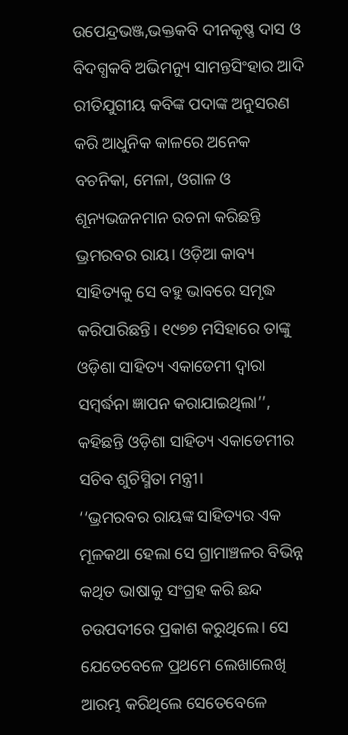ଉପେନ୍ଦ୍ରଭଞ୍ଜ,ଭକ୍ତକବି ଦୀନକୃଷ୍ଣ ଦାସ ଓ ବିଦଗ୍ଧକବି ଅଭିମନ୍ୟୁ ସାମନ୍ତସିଂହାର ଆଦି ରୀତିଯୁଗୀୟ କବିଙ୍କ ପଦାଙ୍କ ଅନୁସରଣ କରି ଆଧୁନିକ କାଳରେ ଅନେକ ବଚନିକା, ମେଳା, ଓଗାଳ ଓ ଶୂନ୍ୟଭଜନମାନ ରଚନା କରିଛନ୍ତି ଭ୍ରମରବର ରାୟ। ଓଡ଼ିଆ କାବ୍ୟ ସାହିତ୍ୟକୁ ସେ ବହୁ ଭାବରେ ସମୃଦ୍ଧ କରିପାରିଛନ୍ତି। ୧୯୭୭ ମସିହାରେ ତାଙ୍କୁ ଓଡ଼ିଶା ସାହିତ୍ୟ ଏକାଡେମୀ ଦ୍ୱାରା ସମ୍ବର୍ଦ୍ଧନା ଜ୍ଞାପନ କରାଯାଇଥିଲା’’, କହିଛନ୍ତି ଓଡ଼ିଶା ସାହିତ୍ୟ ଏକାଡେମୀର ସଚିବ ଶୁଚିସ୍ମିତା ମନ୍ତ୍ରୀ।
‘‘ଭ୍ରମରବର ରାୟଙ୍କ ସାହିତ୍ୟର ଏକ ମୂଳକଥା ହେଲା ସେ ଗ୍ରାମାଞ୍ଚଳର ବିଭିନ୍ନ କଥିତ ଭାଷାକୁ ସଂଗ୍ରହ କରି ଛନ୍ଦ ଚଉପଦୀରେ ପ୍ରକାଶ କରୁଥିଲେ। ସେ ଯେତେବେଳେ ପ୍ରଥମେ ଲେଖାଲେଖି ଆରମ୍ଭ କରିଥିଲେ ସେତେବେଳେ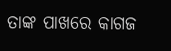ତାଙ୍କ ପାଖରେ କାଗଜ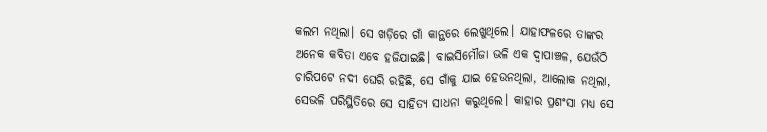କଲମ ନଥିଲା। ସେ ଖଡ଼ିରେ ଗାଁ କାନ୍ଥରେ ଲେଖୁଥିଲେ। ଯାହାଫଳରେ ତାଙ୍କର ଅନେକ କବିତା ଏବେ ହଜିଯାଇଛି। ବାଇସିମୌଜା ଭଳି ଏକ ଦ୍ୱାପାଞ୍ଚଳ, ଯେଉଁଠି ଚାରିପଟେ ନଦୀ ଘେରି ରହିଛି, ସେ ଗାଁକୁ ଯାଇ ହେଉନଥିଲା, ଆଲୋକ ନଥିଲା, ସେଭଳି ପରିସ୍ଥିତିରେ ସେ ସାହିତ୍ୟ ସାଧନା କରୁଥିଲେ। କାହାର ପ୍ରଶଂସା ମଧ୍ୟ ସେ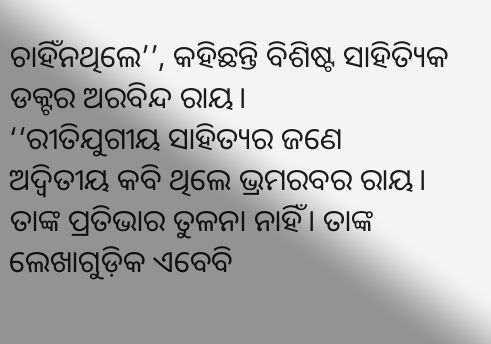ଚାହିଁନଥିଲେ’’, କହିଛନ୍ତି ବିଶିଷ୍ଟ ସାହିତ୍ୟିକ ଡକ୍ଟର ଅରବିନ୍ଦ ରାୟ।
‘‘ରୀତିଯୁଗୀୟ ସାହିତ୍ୟର ଜଣେ ଅଦ୍ୱିତୀୟ କବି ଥିଲେ ଭ୍ରମରବର ରାୟ। ତାଙ୍କ ପ୍ରତିଭାର ତୁଳନା ନାହିଁ। ତାଙ୍କ ଲେଖାଗୁଡ଼ିକ ଏବେବି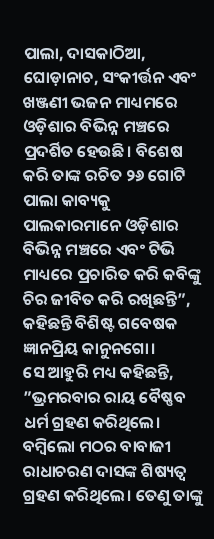ପାଲା, ଦାସକାଠିଆ, ଘୋଡ଼ାନାଚ, ସଂକୀର୍ତ୍ତନ ଏବଂ ଖଞ୍ଜଣୀ ଭଜନ ମାଧ୍ୟମରେ ଓଡ଼ିଶାର ବିଭିନ୍ନ ମଞ୍ଚରେ ପ୍ରଦର୍ଶିତ ହେଉଛି। ବିଶେଷ କରି ତାଙ୍କ ରଚିତ ୨୬ ଗୋଟି ପାଲା କାବ୍ୟକୁ ପାଲକାରମାନେ ଓଡ଼ିଶାର ବିଭିନ୍ନ ମଞ୍ଚରେ ଏବଂ ଟିଭି ମାଧ୍ୟରେ ପ୍ରଚାରିତ କରି କବିଙ୍କୁ ଚିର ଜୀବିତ କରି ରଖିଛନ୍ତି”, କହିଛନ୍ତି ବିଶିଷ୍ଟ ଗବେଷକ ଜ୍ଞାନପ୍ରିୟ କାନୁନଗୋ।
ସେ ଆହୁରି ମଧ୍ୟ କହିଛନ୍ତି, ”ଭ୍ରମରବାର ରାୟ ବୈଷ୍ଣବ ଧର୍ମ ଗ୍ରହଣ କରିଥିଲେ। ବମ୍ବିଲୋ ମଠର ବାବାଜୀ ରାଧାଚରଣ ଦାସଙ୍କ ଶିଷ୍ୟତ୍ୱ ଗ୍ରହଣ କରିଥିଲେ। ତେଣୁ ତାଙ୍କୁ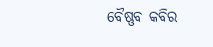ବୈଷ୍ଣବ କବିର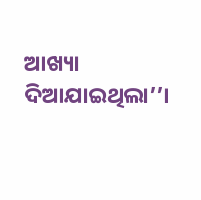ଆଖ୍ୟା ଦିଆଯାଇଥିଲା’’।